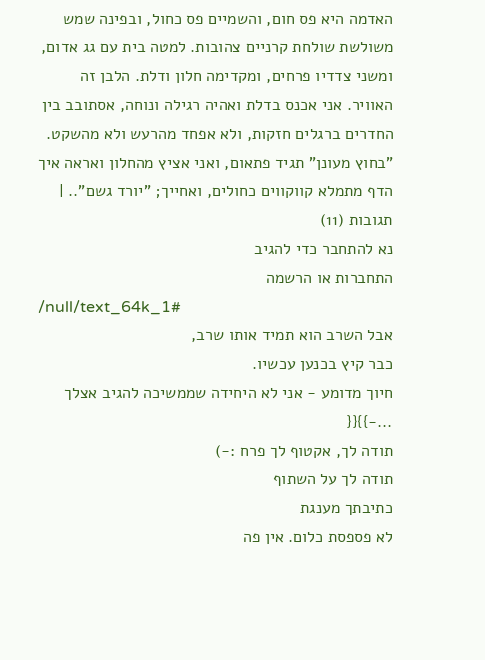האדמה היא פס חום, והשמיים פס כחול, ובפינה שמש משולשת שולחת קרניים צהובות. למטה בית עם גג אדום, ומשני צדדיו פרחים, ומקדימה חלון ודלת. הלבן זה האוויר. אני אכנס בדלת ואהיה רגילה ונוחה, אסתובב בין החדרים ברגלים חזקות, ולא אפחד מהרעש ולא מהשקט. "בחוץ מעונן" תגיד פתאום, ואני אציץ מהחלון ואראה איך הדף מתמלא קווקווים כחולים, ואחייך; "יורד גשם".. |
תגובות (11)
נא להתחבר כדי להגיב
התחברות או הרשמה
/null/text_64k_1#
אבל השרב הוא תמיד אותו שרב,
כבר קיץ בכנען עכשיו.
חיוך מדומע - אני לא היחידה שממשיכה להגיב אצלך ...-}}{{
תודה לך, אקטוף לך פרח :-)
תודה לך על השתוף
כתיבתך מענגת
לא פספסת כלום. אין פה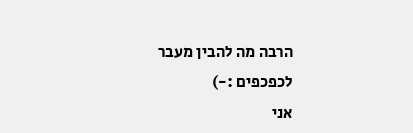הרבה מה להבין מעבר לכפכפים :-)
אני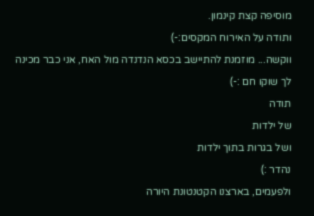מוסיפה קצת קינמון.
ותודה על האירוח המקסים:-)
ווקשה... מוזמנת להתיישב בכסא הנדנדה מול האח, אני כבר מכינה לך שוקו חם :-)
תודה
של ילדות
ושל בגרות בתוך ילדות
נהדר :)
ולפעמים, בארצנו הקטנטונת היורה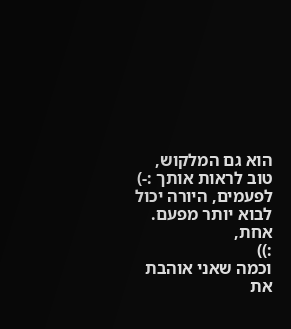הוא גם המלקוש, טוב לראות אותך :-)
לפעמים, היורה יכול לבוא יותר מפעם. אחת,
:))
וכמה שאני אוהבת את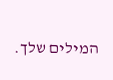המילים שלך.